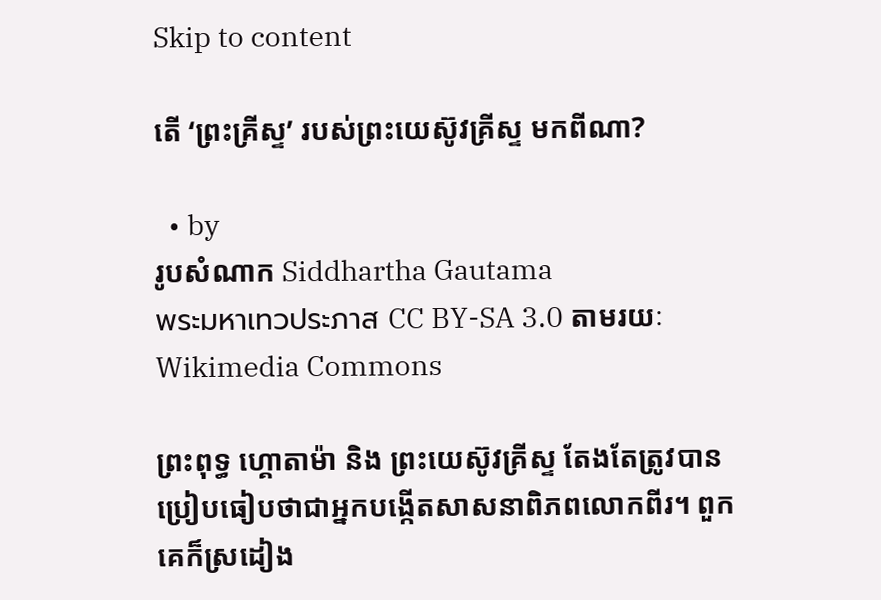Skip to content

តើ ‘ព្រះគ្រីស្ទ’ របស់ព្រះយេស៊ូវគ្រីស្ទ មកពីណា?

  • by
រូបសំណាក Siddhartha Gautama
พระมหาเทวประภาส CC BY-SA 3.0 តាមរយៈ Wikimedia Commons

ព្រះពុទ្ធ ហ្គោតាម៉ា និង ព្រះយេស៊ូវគ្រីស្ទ តែងតែត្រូវបានប្រៀបធៀបថាជាអ្នកបង្កើតសាសនាពិភពលោកពីរ។ ពួកគេក៏ស្រដៀង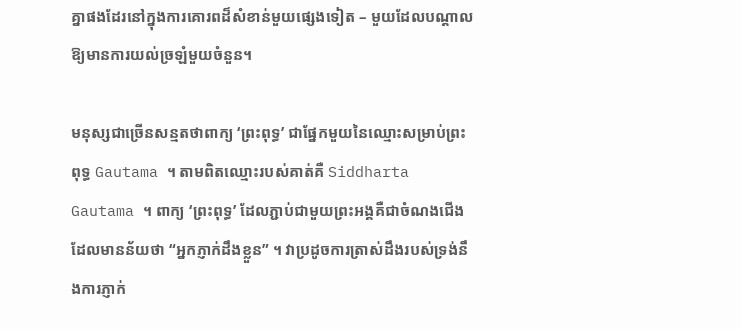គ្នាផងដែរនៅក្នុងការគោរពដ៏សំខាន់មួយផ្សេងទៀត – មួយដែលបណ្តាលឱ្យមានការយល់ច្រឡំមួយចំនួន។

មនុស្សជាច្រើនសន្មតថាពាក្យ ‘ព្រះពុទ្ធ’ ជាផ្នែកមួយនៃឈ្មោះសម្រាប់ព្រះពុទ្ធ Gautama ។ តាមពិតឈ្មោះរបស់គាត់គឺ Siddharta Gautama ។ ពាក្យ ‘ព្រះពុទ្ធ’ ដែលភ្ជាប់ជាមួយព្រះអង្គគឺជាចំណងជើងដែលមានន័យថា “អ្នកភ្ញាក់ដឹងខ្លួន” ។ វាប្រដូចការត្រាស់ដឹងរបស់ទ្រង់នឹងការភ្ញាក់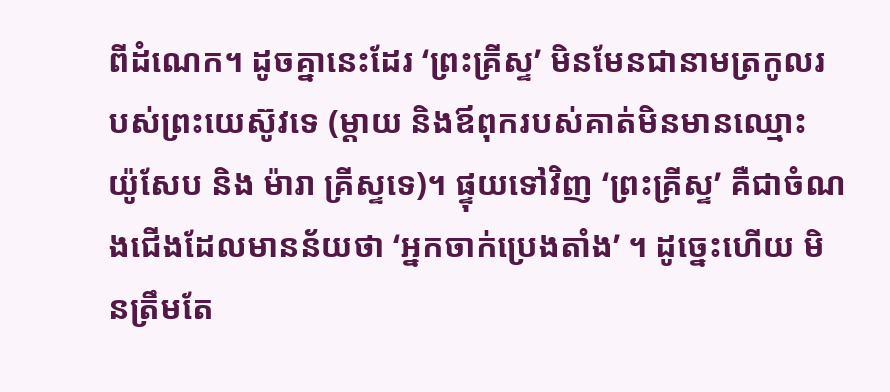ពីដំណេក។ ដូចគ្នានេះដែរ ‘ព្រះគ្រីស្ទ’ មិនមែនជានាមត្រកូលរបស់ព្រះយេស៊ូវទេ (ម្តាយ និងឪពុករបស់គាត់មិនមានឈ្មោះ យ៉ូសែប និង ម៉ារា គ្រីស្ទទេ)។ ផ្ទុយទៅវិញ ‘ព្រះគ្រីស្ទ’ គឺជាចំណងជើងដែលមានន័យថា ‘អ្នកចាក់ប្រេងតាំង’ ។ ដូច្នេះហើយ មិនត្រឹមតែ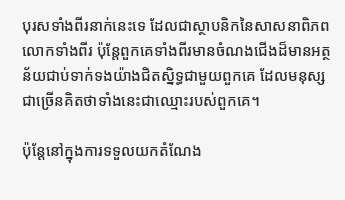បុរសទាំងពីរនាក់នេះទេ ដែលជាស្ថាបនិកនៃសាសនាពិភពលោកទាំងពីរ ប៉ុន្តែពួកគេទាំងពីរមានចំណងជើងដ៏មានអត្ថន័យជាប់ទាក់ទងយ៉ាងជិតស្និទ្ធជាមួយពួកគេ ដែលមនុស្សជាច្រើនគិតថាទាំងនេះជាឈ្មោះរបស់ពួកគេ។

ប៉ុន្តែនៅក្នុងការទទួលយកតំណែង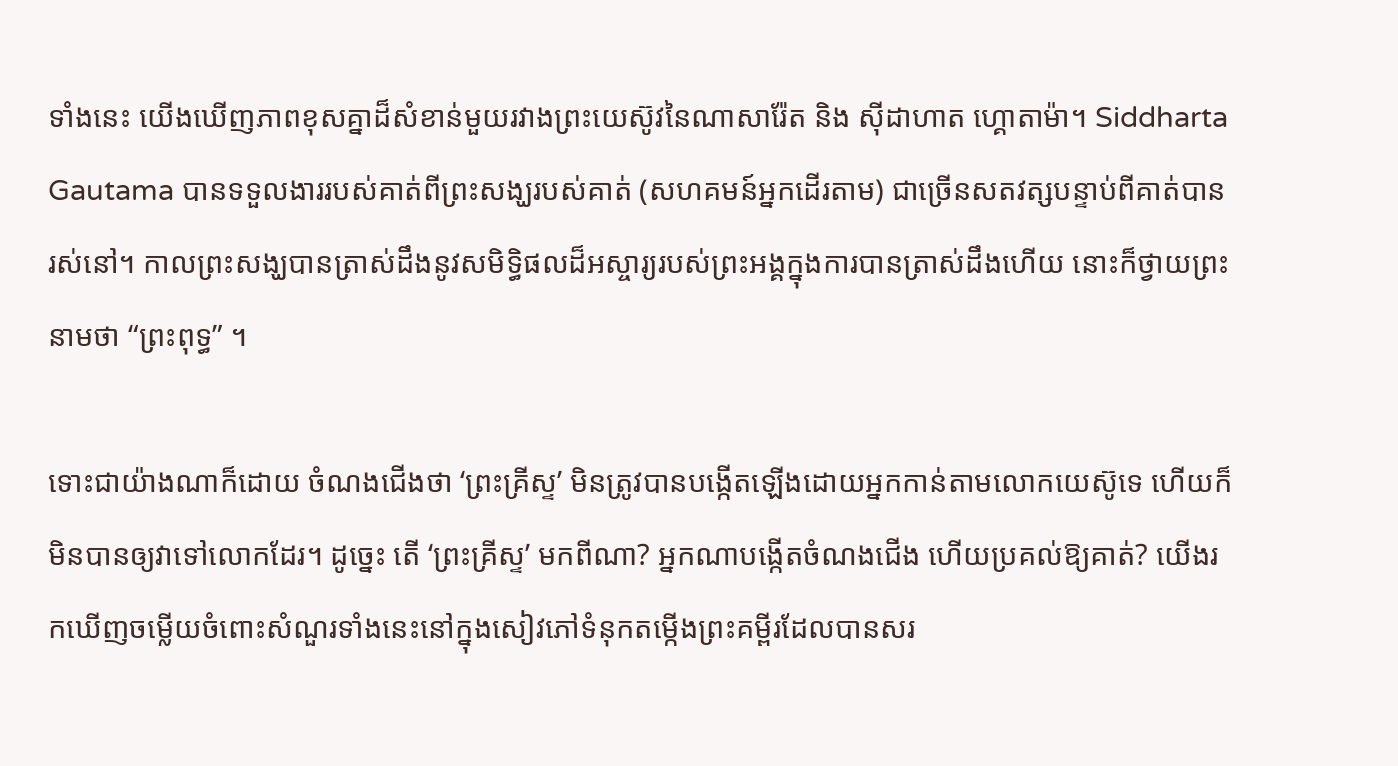ទាំងនេះ យើងឃើញភាពខុសគ្នាដ៏សំខាន់មួយរវាងព្រះយេស៊ូវនៃណាសារ៉ែត និង ស៊ីដាហាត ហ្គោតាម៉ា។ Siddharta Gautama បានទទួលងាររបស់គាត់ពីព្រះសង្ឃរបស់គាត់ (សហគមន៍អ្នកដើរតាម) ជាច្រើនសតវត្សបន្ទាប់ពីគាត់បានរស់នៅ។ កាលព្រះសង្ឃបានត្រាស់ដឹងនូវសមិទ្ធិផលដ៏អស្ចារ្យរបស់ព្រះអង្គក្នុងការបានត្រាស់ដឹងហើយ នោះក៏ថ្វាយព្រះនាមថា “ព្រះពុទ្ធ” ។

ទោះជាយ៉ាងណាក៏ដោយ ចំណងជើងថា ‘ព្រះគ្រីស្ទ’ មិនត្រូវបានបង្កើតឡើងដោយអ្នកកាន់តាមលោកយេស៊ូទេ ហើយក៏មិនបានឲ្យវាទៅលោកដែរ។ ដូច្នេះ តើ ‘ព្រះគ្រីស្ទ’ មកពីណា? អ្នកណាបង្កើតចំណងជើង ហើយប្រគល់ឱ្យគាត់? យើងរកឃើញចម្លើយចំពោះសំណួរទាំងនេះនៅក្នុងសៀវភៅទំនុកតម្កើងព្រះគម្ពីរដែលបានសរ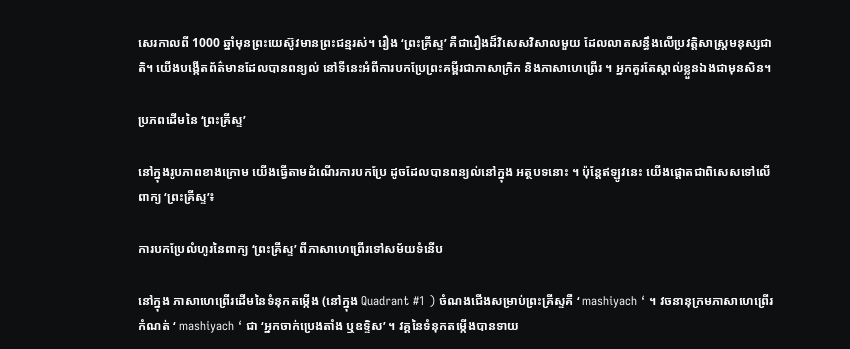សេរកាលពី 1000 ឆ្នាំមុនព្រះយេស៊ូវមានព្រះជន្មរស់។ រឿង ‘ព្រះគ្រីស្ទ’ គឺជារឿងដ៏វិសេសវិសាលមួយ ដែលលាតសន្ធឹងលើប្រវត្តិសាស្ត្រមនុស្សជាតិ។ យើងបង្កើតព័ត៌មានដែលបានពន្យល់ នៅទីនេះអំពីការបកប្រែព្រះគម្ពីរជាភាសាក្រិក និងភាសាហេព្រើរ ។ អ្នកគួរតែស្គាល់ខ្លួនឯងជាមុនសិន។

ប្រភពដើមនៃ ‘ព្រះគ្រីស្ទ’

នៅក្នុងរូបភាពខាងក្រោម យើងធ្វើតាមដំណើរការបកប្រែ ដូចដែលបានពន្យល់នៅក្នុង អត្ថបទនោះ ។ ប៉ុន្តែឥឡូវនេះ យើងផ្តោតជាពិសេសទៅលើពាក្យ ‘ព្រះគ្រីស្ទ’៖

ការបកប្រែលំហូរនៃពាក្យ ‘ព្រះគ្រីស្ទ’ ពីភាសាហេព្រើរទៅសម័យទំនើប

នៅក្នុង ភាសាហេព្រើរដើមនៃទំនុកតម្កើង (នៅក្នុង Quadrant #1 ) ចំណងជើងសម្រាប់ព្រះគ្រីស្ទគឺ ‘ mashiyach ‘ ។ វចនានុក្រមភាសាហេព្រើរកំណត់ ‘ mashiyach ‘ ជា ‘អ្នកចាក់ប្រេងតាំង ឬឧទ្ទិស’ ។ វគ្គនៃទំនុកតម្កើងបានទាយ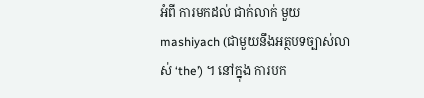អំពី ការមកដល់ ជាក់លាក់ មួយ mashiyach (ជាមួយនឹងអត្ថបទច្បាស់លាស់ ‘the’) ។ នៅក្នុង ការបក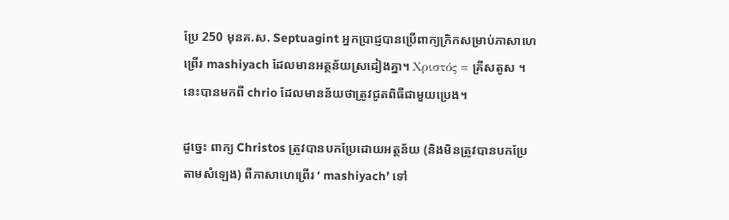ប្រែ 250 មុនគ.ស. Septuagint អ្នកប្រាជ្ញបានប្រើពាក្យក្រិកសម្រាប់ភាសាហេព្រើរ mashiyach ដែលមានអត្ថន័យស្រដៀងគ្នា។ Χριστός = គ្រីសតូស ។ នេះបានមកពី chrio ដែលមានន័យថាត្រូវជូតពិធីជាមួយប្រេង។

ដូច្នេះ ពាក្យ Christos ត្រូវបានបកប្រែដោយអត្ថន័យ (និងមិនត្រូវបានបកប្រែតាមសំឡេង) ពីភាសាហេព្រើរ ‘ mashiyach’ ទៅ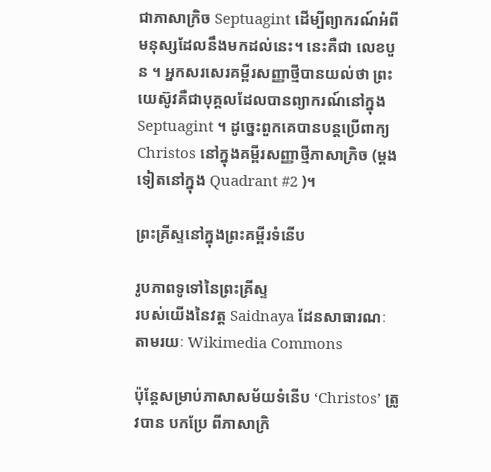ជាភាសាក្រិច Septuagint ដើម្បីព្យាករណ៍អំពីមនុស្សដែលនឹងមកដល់នេះ។ នេះគឺជា លេខបួន ។ អ្នកសរសេរគម្ពីរសញ្ញាថ្មីបានយល់ថា ព្រះយេស៊ូវគឺជាបុគ្គលដែលបានព្យាករណ៍នៅក្នុង Septuagint ។ ដូច្នេះពួកគេបានបន្តប្រើពាក្យ Christos នៅក្នុងគម្ពីរសញ្ញាថ្មីភាសាក្រិច (ម្តងទៀតនៅក្នុង Quadrant #2 )។

ព្រះគ្រីស្ទនៅក្នុងព្រះគម្ពីរទំនើប

រូបភាពទូទៅនៃព្រះគ្រីស្ទ
របស់យើងនៃវត្ត Saidnaya ដែនសាធារណៈ តាមរយៈ Wikimedia Commons

ប៉ុន្តែសម្រាប់ភាសាសម័យទំនើប ‘Christos’ ត្រូវបាន បកប្រែ ពីភាសាក្រិ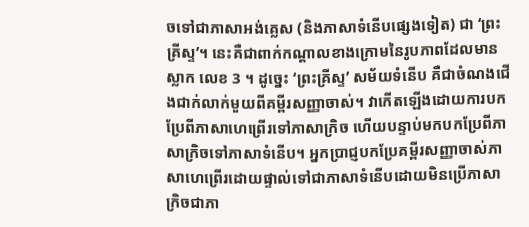ចទៅជាភាសាអង់គ្លេស (និងភាសាទំនើបផ្សេងទៀត) ជា ‘ព្រះគ្រីស្ទ’។ នេះគឺជាពាក់កណ្តាលខាងក្រោមនៃរូបភាពដែលមានស្លាក លេខ 3 ។ ដូច្នេះ ‘ព្រះគ្រីស្ទ’ សម័យទំនើប គឺជាចំណងជើងជាក់លាក់មួយពីគម្ពីរសញ្ញាចាស់។ វាកើតឡើងដោយការបកប្រែពីភាសាហេព្រើរទៅភាសាក្រិច ហើយបន្ទាប់មកបកប្រែពីភាសាក្រិចទៅភាសាទំនើប។ អ្នកប្រាជ្ញបកប្រែគម្ពីរសញ្ញាចាស់ភាសាហេព្រើរដោយផ្ទាល់ទៅជាភាសាទំនើបដោយមិនប្រើភាសាក្រិចជាភា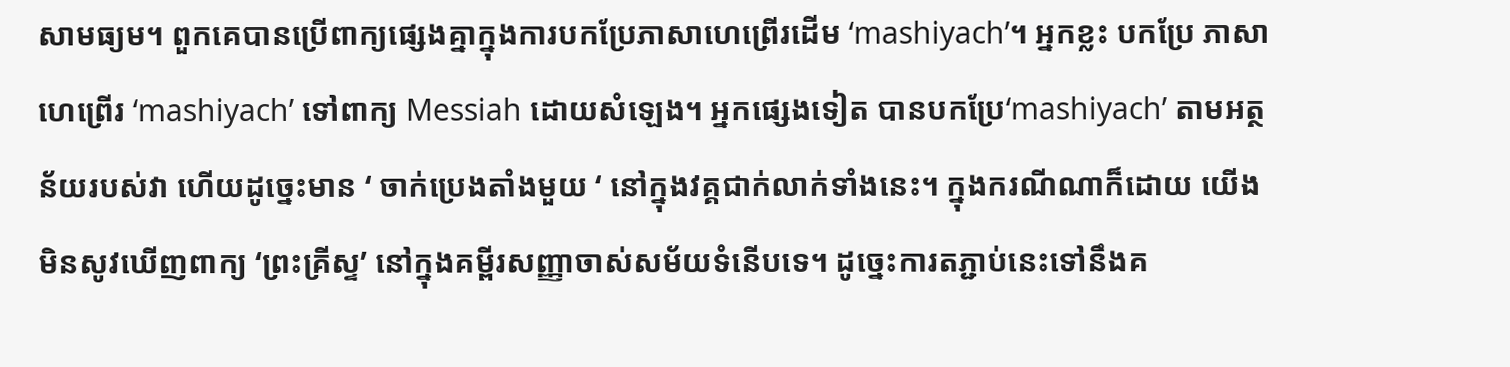សាមធ្យម។ ពួកគេបានប្រើពាក្យផ្សេងគ្នាក្នុងការបកប្រែភាសាហេព្រើរដើម ‘mashiyach’។ អ្នកខ្លះ បកប្រែ ភាសាហេព្រើរ ‘mashiyach’ ទៅពាក្យ Messiah ដោយសំឡេង។ អ្នកផ្សេងទៀត បានបកប្រែ‘mashiyach’ តាមអត្ថន័យរបស់វា ហើយដូច្នេះមាន ‘ ចាក់ប្រេងតាំងមួយ ‘ នៅក្នុងវគ្គជាក់លាក់ទាំងនេះ។ ក្នុងករណីណាក៏ដោយ យើងមិនសូវឃើញពាក្យ ‘ព្រះគ្រីស្ទ’ នៅក្នុងគម្ពីរសញ្ញាចាស់សម័យទំនើបទេ។ ដូច្នេះការតភ្ជាប់នេះទៅនឹងគ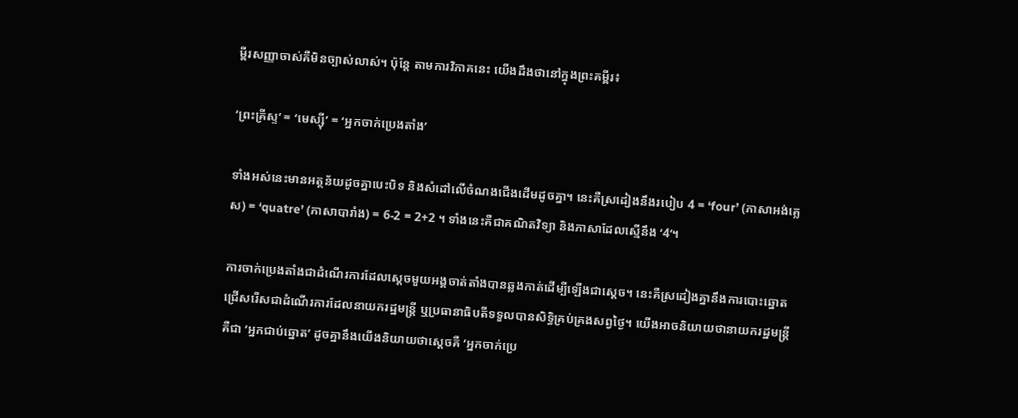ម្ពីរសញ្ញាចាស់គឺមិនច្បាស់លាស់។ ប៉ុន្តែ តាមការវិភាគនេះ យើងដឹងថានៅក្នុងព្រះគម្ពីរ៖

‘ព្រះគ្រីស្ទ’ = ‘មេស្ស៊ី’ = ‘អ្នកចាក់ប្រេងតាំង’

ទាំងអស់នេះមានអត្ថន័យដូចគ្នាបេះបិទ និងសំដៅលើចំណងជើងដើមដូចគ្នា។ នេះគឺស្រដៀងនឹងរបៀប 4 = ‘four’ (ភាសាអង់គ្លេស) = ‘quatre’ (ភាសាបារាំង) = 6-2 = 2+2 ។ ទាំងនេះគឺជាគណិតវិទ្យា និងភាសាដែលស្មើនឹង ‘4’។

ការចាក់ប្រេងតាំងជាដំណើរការដែលស្ដេចមួយអង្គចាត់តាំងបានឆ្លងកាត់ដើម្បីឡើងជាស្ដេច។ នេះគឺស្រដៀងគ្នានឹងការបោះឆ្នោតជ្រើសរើសជាដំណើរការដែលនាយករដ្ឋមន្ត្រី ឬប្រធានាធិបតីទទួលបានសិទ្ធិគ្រប់គ្រងសព្វថ្ងៃ។ យើងអាចនិយាយថានាយករដ្ឋមន្ត្រីគឺជា ‘អ្នកជាប់ឆ្នោត’ ដូចគ្នានឹងយើងនិយាយថាស្តេចគឺ ‘អ្នកចាក់ប្រេ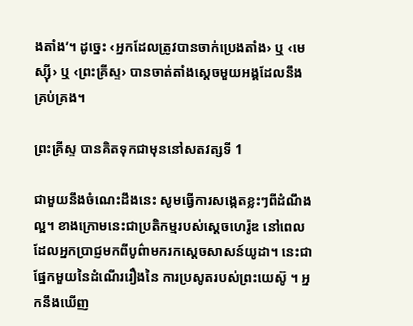ងតាំង’។ ដូច្នេះ ‹អ្នកដែលត្រូវបានចាក់ប្រេងតាំង› ឬ ‹មេស្ស៊ី› ឬ ‹ព្រះគ្រីស្ទ› បានចាត់តាំងស្ដេចមួយអង្គដែលនឹងគ្រប់គ្រង។

ព្រះគ្រីស្ទ បានគិតទុកជាមុននៅសតវត្សទី 1

ជាមួយនឹងចំណេះដឹងនេះ សូមធ្វើការសង្កេតខ្លះៗពីដំណឹងល្អ។ ខាងក្រោមនេះជាប្រតិកម្មរបស់ស្ដេចហេរ៉ូឌ នៅពេលដែលអ្នកប្រាជ្ញមកពីបូព៌ាមករកស្ដេចសាសន៍យូដា។ នេះជាផ្នែកមួយនៃដំណើររឿងនៃ ការប្រសូតរបស់ព្រះយេស៊ូ ។ អ្នកនឹងឃើញ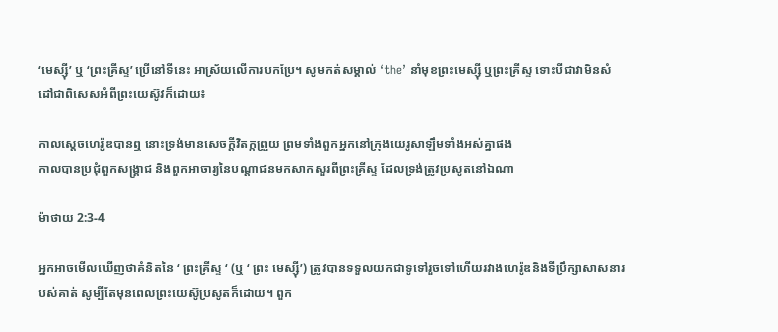‘មេស្ស៊ី’ ឬ ‘ព្រះគ្រីស្ទ’ ប្រើនៅទីនេះ អាស្រ័យលើការបកប្រែ។ សូមកត់សម្គាល់ ‘the’ នាំមុខព្រះមេស្ស៊ី ឬព្រះគ្រីស្ទ ទោះបីជាវាមិនសំដៅជាពិសេសអំពីព្រះយេស៊ូវក៏ដោយ៖

កាលស្តេចហេរ៉ូឌបានឮ នោះទ្រង់មានសេចក្ដីវិតក្កព្រួយ ព្រមទាំងពួកអ្នកនៅក្រុងយេរូ‌សាឡឹមទាំងអស់គ្នាផង
កាលបានប្រជុំពួកសង្គ្រាជ និងពួកអាចារ្យនៃបណ្តា‌ជនមកសាក‌សួរពីព្រះ‌គ្រីស្ទ ដែលទ្រង់ត្រូវប្រសូតនៅឯណា

ម៉ាថាយ 2:3-4

អ្នកអាចមើលឃើញថាគំនិតនៃ ‘ ព្រះគ្រីស្ទ ‘ (ឬ ‘ ព្រះ មេស្ស៊ី’) ត្រូវបានទទួលយកជាទូទៅរួចទៅហើយរវាងហេរ៉ូឌនិងទីប្រឹក្សាសាសនារបស់គាត់ សូម្បីតែមុនពេលព្រះយេស៊ូប្រសូតក៏ដោយ។ ពួក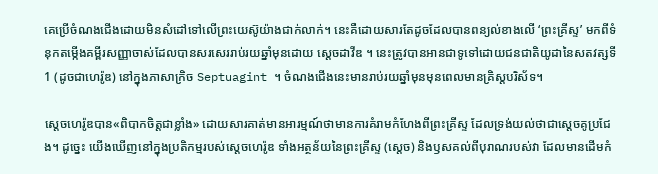គេប្រើចំណងជើងដោយមិនសំដៅទៅលើព្រះយេស៊ូយ៉ាងជាក់លាក់។ នេះគឺដោយសារតែដូចដែលបានពន្យល់ខាងលើ ‘ព្រះគ្រីស្ទ’ មកពីទំនុកតម្កើងគម្ពីរសញ្ញាចាស់ដែលបានសរសេររាប់រយឆ្នាំមុនដោយ ស្ដេចដាវីឌ ។ នេះត្រូវបានអានជាទូទៅដោយជនជាតិយូដានៃសតវត្សទី 1 (ដូចជាហេរ៉ូឌ) នៅក្នុងភាសាក្រិច Septuagint ។ ចំណងជើងនេះមានរាប់រយឆ្នាំមុនមុនពេលមានគ្រិស្តបរិស័ទ។

ស្ដេចហេរ៉ូឌបាន«ពិបាកចិត្តជាខ្លាំង» ដោយសារគាត់មានអារម្មណ៍ថាមានការគំរាមកំហែងពីព្រះគ្រីស្ទ ដែលទ្រង់យល់ថាជាស្ដេចគូប្រជែង។ ដូច្នេះ យើងឃើញនៅក្នុងប្រតិកម្មរបស់ស្តេចហេរ៉ូឌ ទាំងអត្ថន័យនៃព្រះគ្រីស្ទ (ស្តេច) និងឫសគល់ពីបុរាណរបស់វា ដែលមានដើមកំ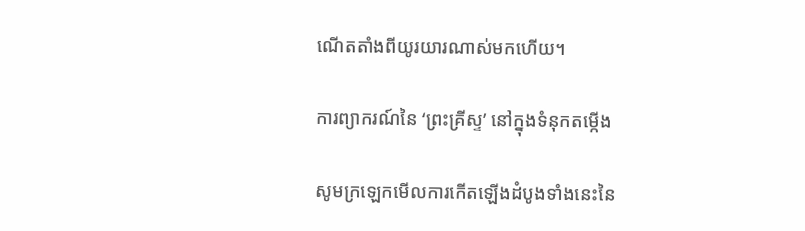ណើតតាំងពីយូរយារណាស់មកហើយ។

ការព្យាករណ៍នៃ ‘ព្រះគ្រីស្ទ’ នៅក្នុងទំនុកតម្កើង

សូមក្រឡេកមើលការកើតឡើងដំបូងទាំងនេះនៃ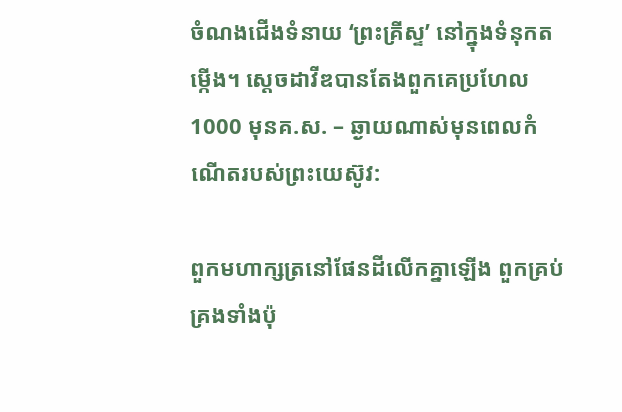ចំណងជើងទំនាយ ‘ព្រះគ្រីស្ទ’ នៅក្នុងទំនុកតម្កើង។ ស្តេចដាវីឌបានតែងពួកគេប្រហែល 1000 មុនគ.ស. – ឆ្ងាយណាស់មុនពេលកំណើតរបស់ព្រះយេស៊ូវ:

ពួកមហា‌ក្សត្រនៅផែនដីលើកគ្នាឡើង ពួកគ្រប់គ្រងទាំងប៉ុ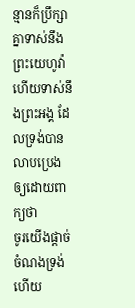ន្មានក៏ប្រឹក្សាគ្នាទាស់នឹងព្រះ‌យេហូវ៉ា ហើយទាស់នឹងព្រះ‌អង្គ ដែលទ្រង់បានលាបប្រេង ឲ្យដោយពាក្យថា
ចូរយើងផ្តាច់ចំណងទ្រង់ ហើយ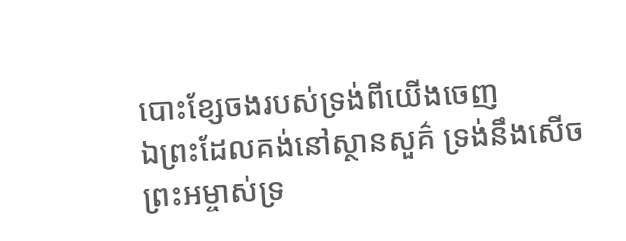បោះខ្សែចងរបស់ទ្រង់ពីយើងចេញ
ឯព្រះដែលគង់នៅស្ថាន‌សួគ៌ ទ្រង់នឹងសើច ព្រះ‌អម្ចាស់ទ្រ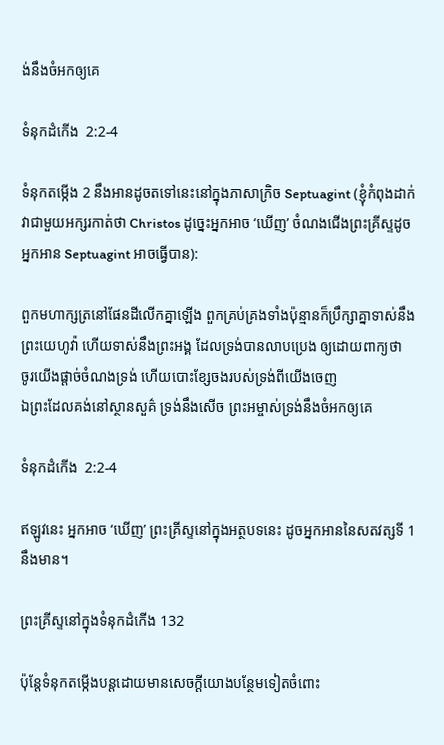ង់នឹងចំអកឲ្យគេ

ទំនុកដំកើង  2:2-4

ទំនុកតម្កើង 2 នឹងអានដូចតទៅនេះនៅក្នុងភាសាក្រិច Septuagint (ខ្ញុំកំពុងដាក់វាជាមួយអក្សរកាត់ថា Christos ដូច្នេះអ្នកអាច ‘ឃើញ’ ចំណងជើងព្រះគ្រីស្ទដូចអ្នកអាន Septuagint អាចធ្វើបាន):

ពួកមហា‌ក្សត្រនៅផែនដីលើកគ្នាឡើង ពួកគ្រប់គ្រងទាំងប៉ុន្មានក៏ប្រឹក្សាគ្នាទាស់នឹងព្រះ‌យេហូវ៉ា ហើយទាស់នឹងព្រះ‌អង្គ ដែលទ្រង់បានលាបប្រេង ឲ្យដោយពាក្យថា
ចូរយើងផ្តាច់ចំណងទ្រង់ ហើយបោះខ្សែចងរបស់ទ្រង់ពីយើងចេញ
ឯព្រះដែលគង់នៅស្ថាន‌សួគ៌ ទ្រង់នឹងសើច ព្រះ‌អម្ចាស់ទ្រង់នឹងចំអកឲ្យគេ

ទំនុកដំកើង  2:2-4

ឥឡូវនេះ អ្នកអាច ‘ឃើញ’ ព្រះគ្រីស្ទនៅក្នុងអត្ថបទនេះ ដូចអ្នកអាននៃសតវត្សទី 1 នឹងមាន។

ព្រះគ្រីស្ទនៅក្នុងទំនុកដំកើង 132

ប៉ុន្តែទំនុកតម្កើងបន្តដោយមានសេចក្ដីយោងបន្ថែមទៀតចំពោះ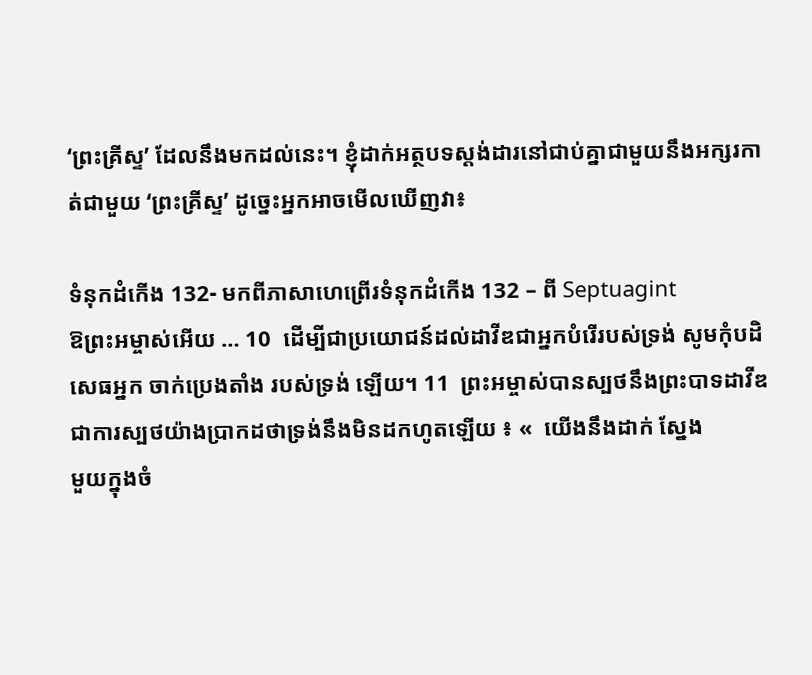‘ព្រះគ្រីស្ទ’ ដែលនឹងមកដល់នេះ។ ខ្ញុំដាក់អត្ថបទស្ដង់ដារនៅជាប់គ្នាជាមួយនឹងអក្សរកាត់ជាមួយ ‘ព្រះគ្រីស្ទ’ ដូច្នេះអ្នកអាចមើលឃើញវា៖

ទំនុកដំកើង 132- មកពីភាសាហេព្រើរទំនុកដំកើង 132 – ពី Septuagint
ឱព្រះអម្ចាស់អើយ … 10  ដើម្បីជាប្រយោជន៍ដល់ដាវីឌជាអ្នកបំរើរបស់ទ្រង់ សូមកុំបដិសេធអ្នក ចាក់ប្រេងតាំង របស់ទ្រង់ ឡើយ។ 11  ព្រះអម្ចាស់បានស្បថនឹងព្រះបាទដាវីឌ ជាការស្បថយ៉ាងប្រាកដថាទ្រង់នឹងមិនដកហូតឡើយ ៖ «  យើងនឹងដាក់ ស្នែង
មួយក្នុងចំ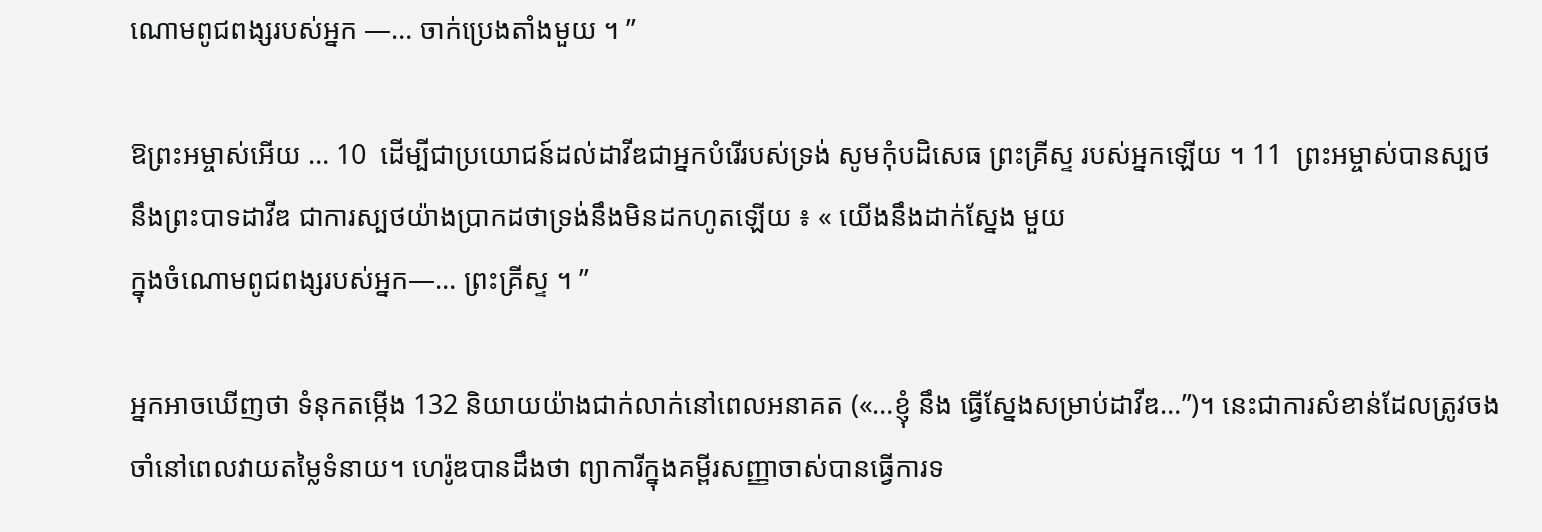ណោមពូជពង្សរបស់អ្នក —… ចាក់ប្រេងតាំងមួយ ។ ”

ឱព្រះអម្ចាស់អើយ … 10  ដើម្បីជាប្រយោជន៍ដល់ដាវីឌជាអ្នកបំរើរបស់ទ្រង់ សូមកុំបដិសេធ ព្រះគ្រីស្ទ របស់អ្នកឡើយ ។ 11  ព្រះអម្ចាស់បានស្បថនឹងព្រះបាទដាវីឌ ជាការស្បថយ៉ាងប្រាកដថាទ្រង់នឹងមិនដកហូតឡើយ ៖ « យើងនឹងដាក់ស្នែង មួយ
ក្នុងចំណោមពូជពង្សរបស់អ្នក—… ព្រះគ្រីស្ទ ។ ”

អ្នកអាចឃើញថា ទំនុកតម្កើង 132 និយាយយ៉ាងជាក់លាក់នៅពេលអនាគត («…ខ្ញុំ នឹង ធ្វើស្នែងសម្រាប់ដាវីឌ…”)។ នេះជាការសំខាន់ដែលត្រូវចងចាំនៅពេលវាយតម្លៃទំនាយ។ ហេរ៉ូឌបានដឹងថា ព្យាការីក្នុងគម្ពីរសញ្ញាចាស់បានធ្វើការទ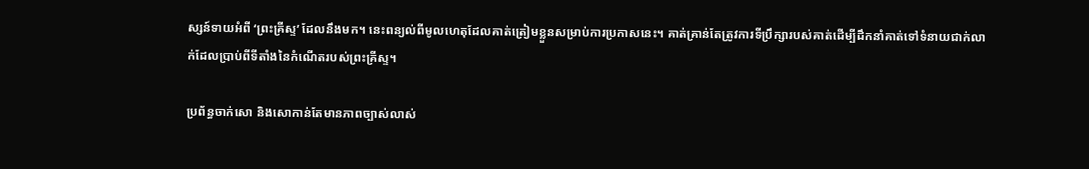ស្សន៍ទាយអំពី ‘ព្រះគ្រីស្ទ’ ដែលនឹងមក។ នេះពន្យល់ពីមូលហេតុដែលគាត់ត្រៀមខ្លួនសម្រាប់ការប្រកាសនេះ។ គាត់គ្រាន់តែត្រូវការទីប្រឹក្សារបស់គាត់ដើម្បីដឹកនាំគាត់ទៅទំនាយជាក់លាក់ដែលប្រាប់ពីទីតាំងនៃកំណើតរបស់ព្រះគ្រីស្ទ។

ប្រព័ន្ធចាក់សោ និងសោកាន់តែមានភាពច្បាស់លាស់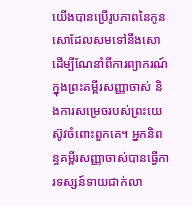យើងបានប្រើរូបភាពនៃកូនសោដែលសមទៅនឹងសោ ដើម្បីណែនាំពីការព្យាករណ៍ក្នុងព្រះគម្ពីរសញ្ញាចាស់ និងការសម្រេចរបស់ព្រះយេស៊ូវចំពោះពួកគេ។ អ្នកនិពន្ធគម្ពីរសញ្ញាចាស់បានធ្វើការទស្សន៍ទាយជាក់លា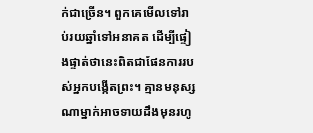ក់ជាច្រើន។ ពួកគេមើលទៅរាប់រយឆ្នាំទៅអនាគត ដើម្បីផ្ទៀងផ្ទាត់ថានេះពិតជាផែនការរបស់អ្នកបង្កើតព្រះ។ គ្មានមនុស្សណាម្នាក់អាចទាយដឹងមុនរហូ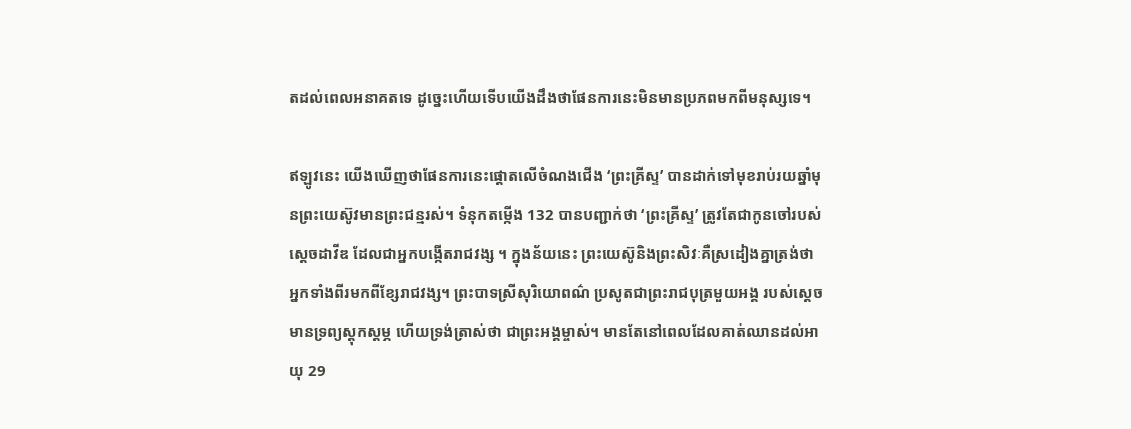តដល់ពេលអនាគតទេ ដូច្នេះហើយទើបយើងដឹងថាផែនការនេះមិនមានប្រភពមកពីមនុស្សទេ។

ឥឡូវនេះ យើងឃើញថាផែនការនេះផ្តោតលើចំណងជើង ‘ព្រះគ្រីស្ទ’ បានដាក់ទៅមុខរាប់រយឆ្នាំមុនព្រះយេស៊ូវមានព្រះជន្មរស់។ ទំនុកតម្កើង 132 បានបញ្ជាក់ថា ‘ព្រះគ្រីស្ទ’ ត្រូវតែជាកូនចៅរបស់ ស្ដេចដាវីឌ ដែលជាអ្នកបង្កើតរាជវង្ស ។ ក្នុងន័យនេះ ព្រះយេស៊ូនិងព្រះសិវៈគឺស្រដៀងគ្នាត្រង់ថា អ្នកទាំងពីរមកពីខ្សែរាជវង្ស។ ព្រះបាទស្រីសុរិយោពណ៌ ប្រសូតជាព្រះរាជបុត្រមួយអង្គ របស់ស្តេចមានទ្រព្យស្តុកស្តម្ភ ហើយទ្រង់ត្រាស់ថា ជាព្រះអង្គម្ចាស់។ មានតែនៅពេលដែលគាត់ឈានដល់អាយុ 29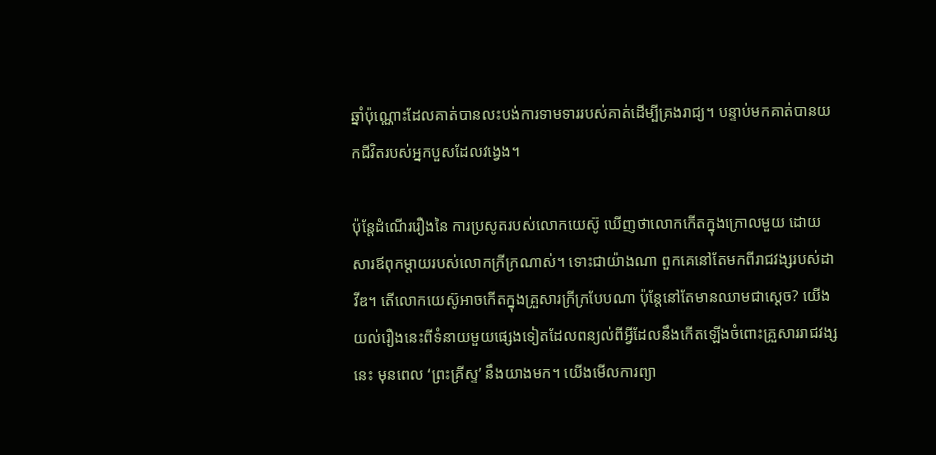ឆ្នាំប៉ុណ្ណោះដែលគាត់បានលះបង់ការទាមទាររបស់គាត់ដើម្បីគ្រងរាជ្យ។ បន្ទាប់មកគាត់បានយកជីវិតរបស់អ្នកបួសដែលវង្វេង។

ប៉ុន្តែដំណើររឿងនៃ ការប្រសូតរបស់លោកយេស៊ូ ឃើញថាលោកកើតក្នុងក្រោលមួយ ដោយសារឪពុកម្ដាយរបស់លោកក្រីក្រណាស់។ ទោះជាយ៉ាងណា ពួកគេនៅតែមកពីរាជវង្សរបស់ដាវីឌ។ តើលោកយេស៊ូអាចកើតក្នុងគ្រួសារក្រីក្របែបណា ប៉ុន្តែនៅតែមានឈាមជាស្ដេច? យើងយល់រឿងនេះពីទំនាយមួយផ្សេងទៀតដែលពន្យល់ពីអ្វីដែលនឹងកើតឡើងចំពោះគ្រួសាររាជវង្សនេះ មុនពេល ‘ព្រះគ្រីស្ទ’ នឹងយាងមក។ យើងមើលការព្យា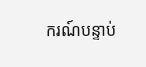ករណ៍បន្ទាប់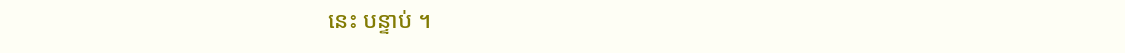នេះ បន្ទាប់ ។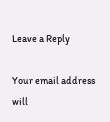Leave a Reply

Your email address will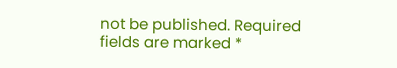not be published. Required fields are marked *